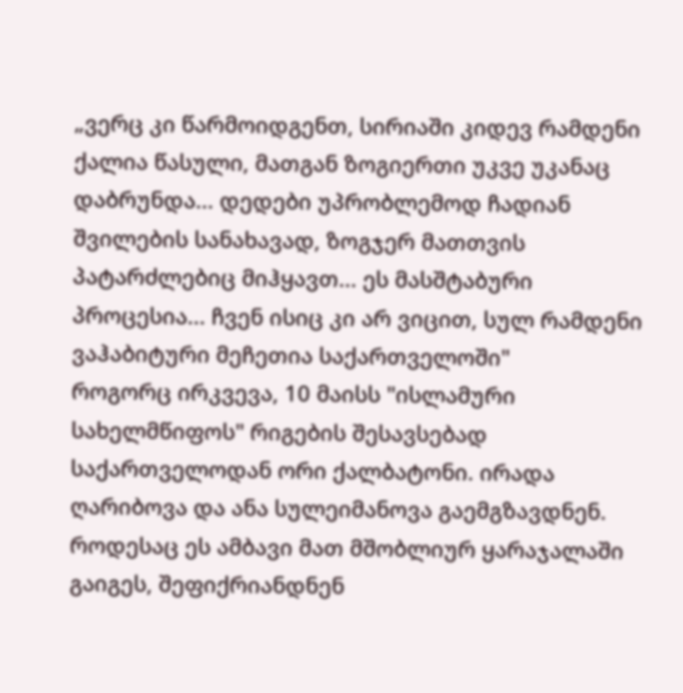„ვერც კი წარმოიდგენთ, სირიაში კიდევ რამდენი ქალია წასული, მათგან ზოგიერთი უკვე უკანაც დაბრუნდა... დედები უპრობლემოდ ჩადიან შვილების სანახავად, ზოგჯერ მათთვის პატარძლებიც მიჰყავთ... ეს მასშტაბური პროცესია... ჩვენ ისიც კი არ ვიცით, სულ რამდენი ვაჰაბიტური მეჩეთია საქართველოში"
როგორც ირკვევა, 10 მაისს "ისლამური სახელმწიფოს" რიგების შესავსებად საქართველოდან ორი ქალბატონი. ირადა ღარიბოვა და ანა სულეიმანოვა გაემგზავდნენ. როდესაც ეს ამბავი მათ მშობლიურ ყარაჯალაში გაიგეს, შეფიქრიანდნენ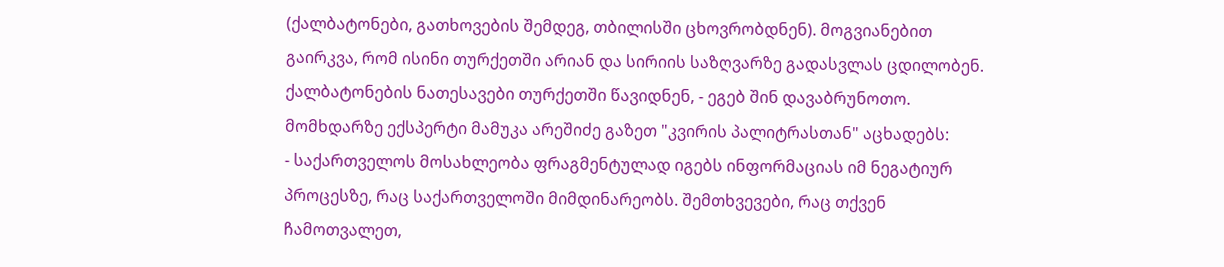(ქალბატონები, გათხოვების შემდეგ, თბილისში ცხოვრობდნენ). მოგვიანებით გაირკვა, რომ ისინი თურქეთში არიან და სირიის საზღვარზე გადასვლას ცდილობენ. ქალბატონების ნათესავები თურქეთში წავიდნენ, - ეგებ შინ დავაბრუნოთო.
მომხდარზე ექსპერტი მამუკა არეშიძე გაზეთ "კვირის პალიტრასთან" აცხადებს:
- საქართველოს მოსახლეობა ფრაგმენტულად იგებს ინფორმაციას იმ ნეგატიურ პროცესზე, რაც საქართველოში მიმდინარეობს. შემთხვევები, რაც თქვენ ჩამოთვალეთ,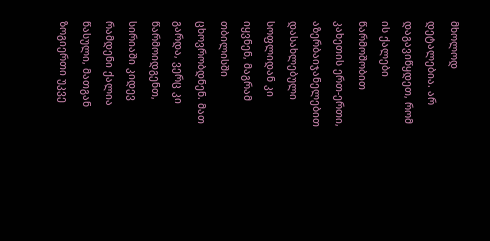მხოლოდ დეტალებია. არ დაგავიწყდეთ, რომ ის ქალები წარმოშობით კახეთის ერთ-ერთი, აზერბაიჯანელებით დასახლებული სოფლიდან კი იყვნენ, მაგრამ თბილისში ცხოვრობდნენ. მათ გარდა, ვერც კი წარმოიდგენთ, სირიაში კიდევ რამდენი ქალია წასული, მათგან ზოგიერთი უკვე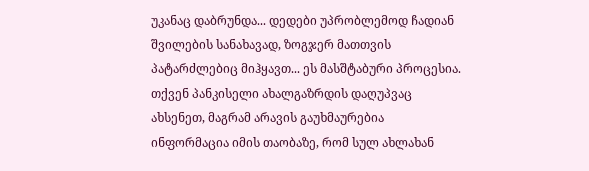უკანაც დაბრუნდა... დედები უპრობლემოდ ჩადიან შვილების სანახავად, ზოგჯერ მათთვის პატარძლებიც მიჰყავთ... ეს მასშტაბური პროცესია. თქვენ პანკისელი ახალგაზრდის დაღუპვაც ახსენეთ, მაგრამ არავის გაუხმაურებია ინფორმაცია იმის თაობაზე, რომ სულ ახლახან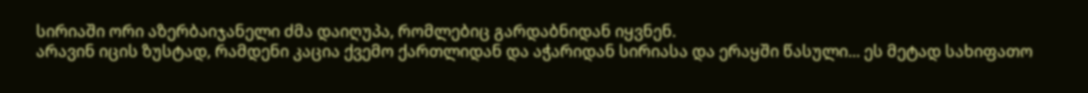სირიაში ორი აზერბაიჯანელი ძმა დაიღუპა, რომლებიც გარდაბნიდან იყვნენ.
არავინ იცის ზუსტად, რამდენი კაცია ქვემო ქართლიდან და აჭარიდან სირიასა და ერაყში წასული... ეს მეტად სახიფათო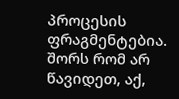პროცესის ფრაგმენტებია. შორს რომ არ წავიდეთ, აქ,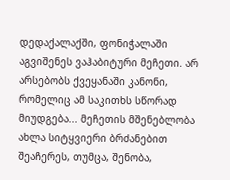დედაქალაქში, ფონიჭალაში აგვიშენეს ვაჰაბიტური მეჩეთი. არ არსებობს ქვეყანაში კანონი, რომელიც ამ საკითხს სწორად მიუდგება... მეჩეთის მშენებლობა ახლა სიტყვიერი ბრძანებით შეაჩერეს, თუმცა, შენობა,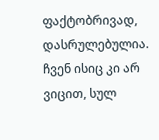ფაქტობრივად, დასრულებულია. ჩვენ ისიც კი არ ვიცით, სულ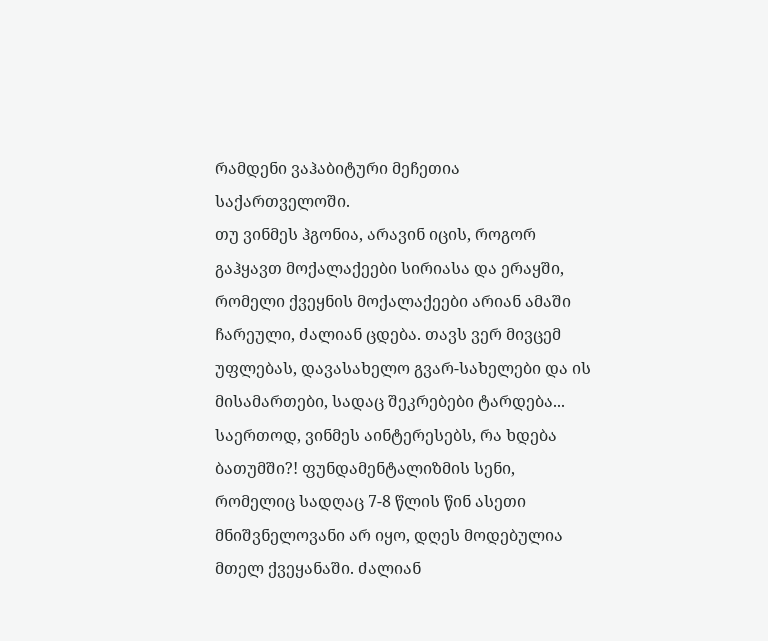რამდენი ვაჰაბიტური მეჩეთია საქართველოში.
თუ ვინმეს ჰგონია, არავინ იცის, როგორ გაჰყავთ მოქალაქეები სირიასა და ერაყში, რომელი ქვეყნის მოქალაქეები არიან ამაში ჩარეული, ძალიან ცდება. თავს ვერ მივცემ უფლებას, დავასახელო გვარ-სახელები და ის მისამართები, სადაც შეკრებები ტარდება...
საერთოდ, ვინმეს აინტერესებს, რა ხდება ბათუმში?! ფუნდამენტალიზმის სენი, რომელიც სადღაც 7-8 წლის წინ ასეთი მნიშვნელოვანი არ იყო, დღეს მოდებულია მთელ ქვეყანაში. ძალიან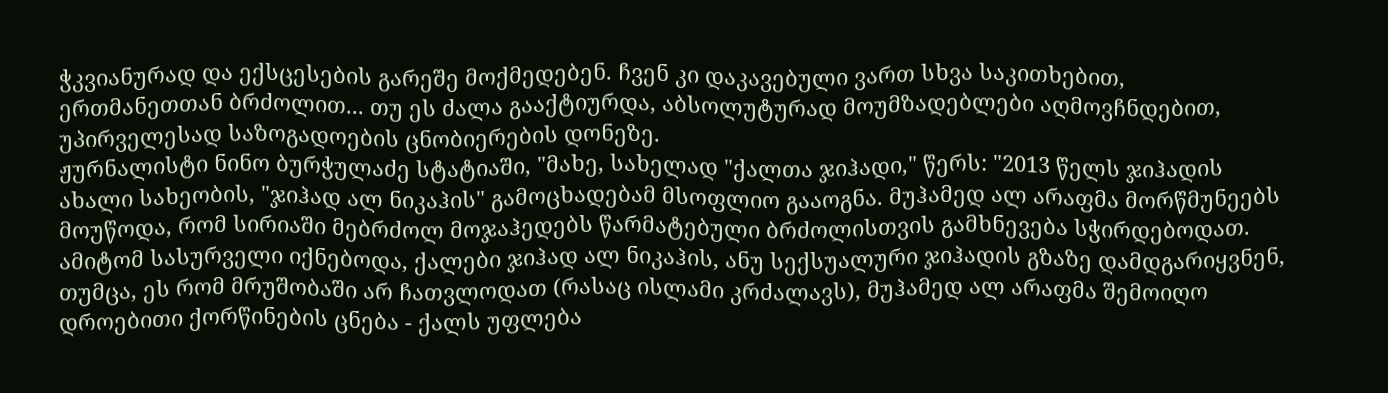ჭკვიანურად და ექსცესების გარეშე მოქმედებენ. ჩვენ კი დაკავებული ვართ სხვა საკითხებით, ერთმანეთთან ბრძოლით... თუ ეს ძალა გააქტიურდა, აბსოლუტურად მოუმზადებლები აღმოვჩნდებით, უპირველესად საზოგადოების ცნობიერების დონეზე.
ჟურნალისტი ნინო ბურჭულაძე სტატიაში, "მახე, სახელად "ქალთა ჯიჰადი," წერს: "2013 წელს ჯიჰადის ახალი სახეობის, "ჯიჰად ალ ნიკაჰის" გამოცხადებამ მსოფლიო გააოგნა. მუჰამედ ალ არაფმა მორწმუნეებს მოუწოდა, რომ სირიაში მებრძოლ მოჯაჰედებს წარმატებული ბრძოლისთვის გამხნევება სჭირდებოდათ. ამიტომ სასურველი იქნებოდა, ქალები ჯიჰად ალ ნიკაჰის, ანუ სექსუალური ჯიჰადის გზაზე დამდგარიყვნენ, თუმცა, ეს რომ მრუშობაში არ ჩათვლოდათ (რასაც ისლამი კრძალავს), მუჰამედ ალ არაფმა შემოიღო დროებითი ქორწინების ცნება - ქალს უფლება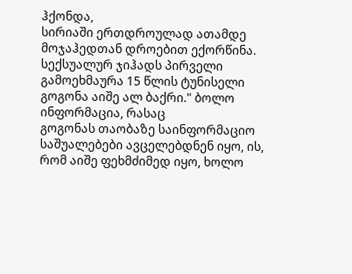ჰქონდა,
სირიაში ერთდროულად ათამდე მოჯაჰედთან დროებით ექორწინა.
სექსუალურ ჯიჰადს პირველი გამოეხმაურა 15 წლის ტუნისელი გოგონა აიშე ალ ბაქრი." ბოლო ინფორმაცია, რასაც
გოგონას თაობაზე საინფორმაციო საშუალებები ავცელებდნენ იყო, ის, რომ აიშე ფეხმძიმედ იყო, ხოლო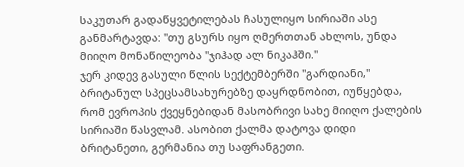საკუთარ გადაწყვეტილებას ჩასულიყო სირიაში ასე განმარტავდა: "თუ გსურს იყო ღმერთთან ახლოს, უნდა მიიღო მონაწილეობა "ჯიჰად ალ ნიკაჰში."
ჯერ კიდევ გასული წლის სექტემბერში "გარდიანი," ბრიტანულ სპეცსამსახურებზე დაყრდნობით, იუწყებდა, რომ ევროპის ქვეყნებიდან მასობრივი სახე მიიღო ქალების სირიაში წასვლამ. ასობით ქალმა დატოვა დიდი ბრიტანეთი, გერმანია თუ საფრანგეთი.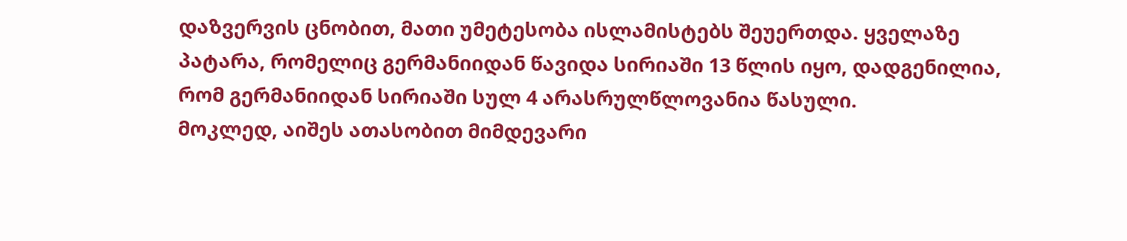დაზვერვის ცნობით, მათი უმეტესობა ისლამისტებს შეუერთდა. ყველაზე პატარა, რომელიც გერმანიიდან წავიდა სირიაში 13 წლის იყო, დადგენილია, რომ გერმანიიდან სირიაში სულ 4 არასრულწლოვანია წასული.
მოკლედ, აიშეს ათასობით მიმდევარი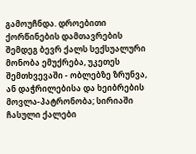გამოუჩნდა. დროებითი ქორწინების დამთავრების შემდეგ ბევრ ქალს სექსუალური მონობა ემუქრება, უკეთეს შემთხვევაში - ობლებზე ზრუნვა, ან დაჭრილებისა და ხეიბრების მოვლა-პატრონობა; სირიაში ჩასული ქალები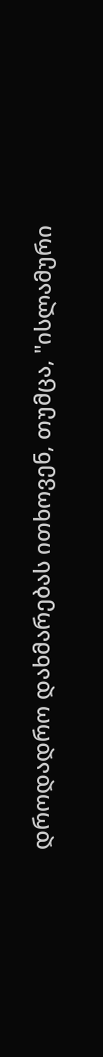დროდადრო დახმარებას ითხოვენ, თუმცა, "ისლამური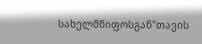სახელმწიფოსგან"თავის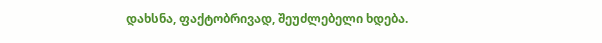დახსნა, ფაქტობრივად, შეუძლებელი ხდება.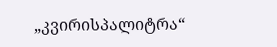„კვირისპალიტრა“